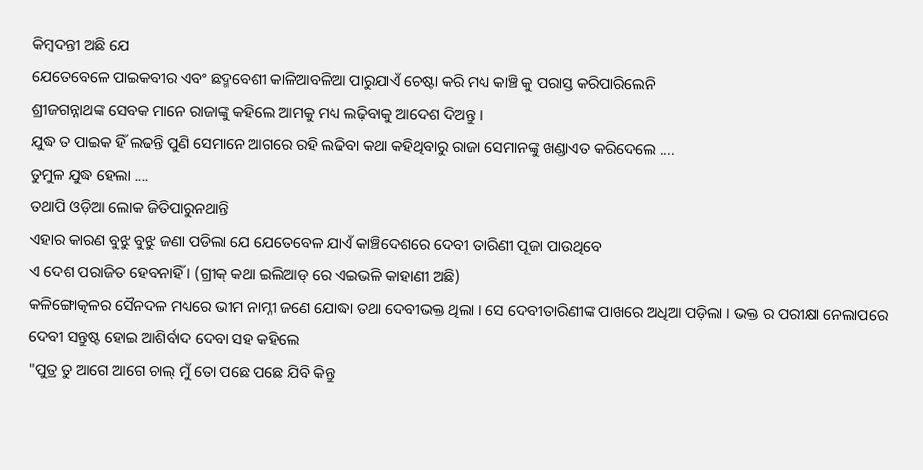କିମ୍ବଦନ୍ତୀ ଅଛି ଯେ
ଯେତେବେଳେ ପାଇକବୀର ଏବଂ ଛଦ୍ମବେଶୀ କାଳିଆବଳିଆ ପାରୁଯାଏଁ ଚେଷ୍ଟା କରି ମଧ୍ୟ କାଞ୍ଚି କୁ ପରାସ୍ତ କରିପାରିଲେନି
ଶ୍ରୀଜଗନ୍ନାଥଙ୍କ ସେବକ ମାନେ ରାଜାଙ୍କୁ କହିଲେ ଆମକୁ ମଧ୍ୟ ଲଢ଼ିବାକୁ ଆଦେଶ ଦିଅନ୍ତୁ ।
ଯୁଦ୍ଧ ତ ପାଇକ ହିଁ ଲଢନ୍ତି ପୁଣି ସେମାନେ ଆଗରେ ରହି ଲଢିବା କଥା କହିଥିବାରୁ ରାଜା ସେମାନଙ୍କୁ ଖଣ୍ଡାଏତ କରିଦେଲେ ....
ତୁମୁଳ ଯୁଦ୍ଧ ହେଲା ....
ତଥାପି ଓଡ଼ିଆ ଲୋକ ଜିତିପାରୁନଥାନ୍ତି
ଏହାର କାରଣ ବୁଝୁ ବୁଝୁ ଜଣା ପଡିଲା ଯେ ଯେତେବେଳ ଯାଏଁ କାଞ୍ଚିଦେଶରେ ଦେବୀ ତାରିଣୀ ପୂଜା ପାଉଥିବେ
ଏ ଦେଶ ପରାଜିତ ହେବନାହିଁ । (ଗ୍ରୀକ୍ କଥା ଇଲିଆଡ୍ ରେ ଏଇଭଳି କାହାଣୀ ଅଛି)
କଳିଙ୍ଗୋତ୍କଳର ସୈନଦଳ ମଧ୍ୟରେ ଭୀମ ନାମ୍ନୀ ଜଣେ ଯୋଦ୍ଧା ତଥା ଦେବୀଭକ୍ତ ଥିଲା । ସେ ଦେବୀତାରିଣୀଙ୍କ ପାଖରେ ଅଧିଆ ପଡ଼ିଲା । ଭକ୍ତ ର ପରୀକ୍ଷା ନେଲାପରେ ଦେବୀ ସନ୍ତୁଷ୍ଟ ହୋଇ ଆଶିର୍ବାଦ ଦେବା ସହ କହିଲେ
"ପୁତ୍ର ତୁ ଆଗେ ଆଗେ ଚାଲ୍ ମୁଁ ତୋ ପଛେ ପଛେ ଯିବି କିନ୍ତୁ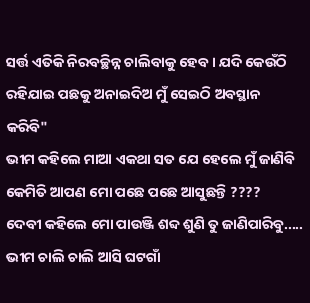ସର୍ତ୍ତ ଏତିକି ନିରବଚ୍ଛିନ୍ନ ଚାଲିବାକୁ ହେବ । ଯଦି କେଉଁଠି ରହିଯାଇ ପଛକୁ ଅନାଇଦିଅ ମୁଁ ସେଇଠି ଅବସ୍ଥାନ କରିବି"
ଭୀମ କହିଲେ ମାଆ ଏକଥା ସତ ଯେ ହେଲେ ମୁଁ ଜାଣିବି କେମିତି ଆପଣ ମୋ ପଛେ ପଛେ ଆସୁଛନ୍ତି ????
ଦେବୀ କହିଲେ ମୋ ପାଉଞ୍ଜି ଶବ୍ଦ ଶୁଣି ତୁ ଜାଣିପାରିବୁ.....
ଭୀମ ଚାଲି ଚାଲି ଆସି ଘଟଗାଁ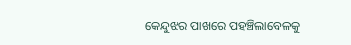କେନ୍ଦୁଝର ପାଖରେ ପହଞ୍ଚିଲାବେଳକୁ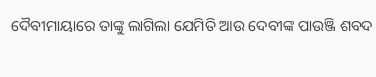ଦୈବୀମାୟାରେ ତାଙ୍କୁ ଲାଗିଲା ଯେମିତି ଆଉ ଦେବୀଙ୍କ ପାଉଞ୍ଜି ଶବଦ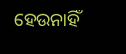ହେଉନାହିଁ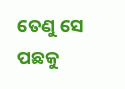ତେଣୁ ସେ ପଛକୁ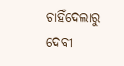ଚାହିଁଦେଲାରୁ ଦେବୀ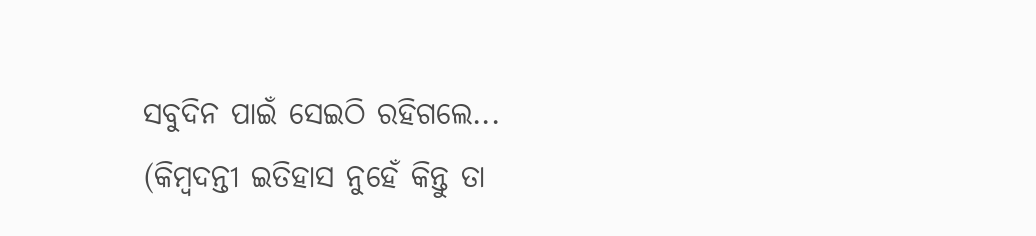ସବୁଦିନ ପାଇଁ ସେଇଠି ରହିଗଲେ...
(କିମ୍ବଦନ୍ତୀ ଇତିହାସ ନୁହେଁ କିନ୍ତୁ ତା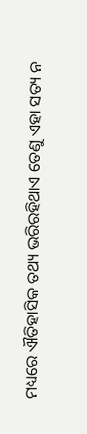ମଧ୍ୟରେ ଐତିହାସିକ ତଥ୍ୟ ଭରିରହିଥାଏ ତେଣୁ ଏହା ସତ୍ୟ ନ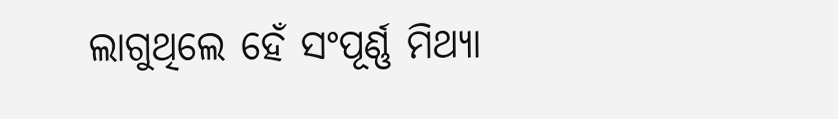ଲାଗୁଥିଲେ ହେଁ ସଂପୂର୍ଣ୍ଣ ମିଥ୍ୟା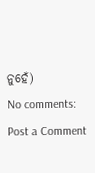ନୁହେଁ)
No comments:
Post a Comment